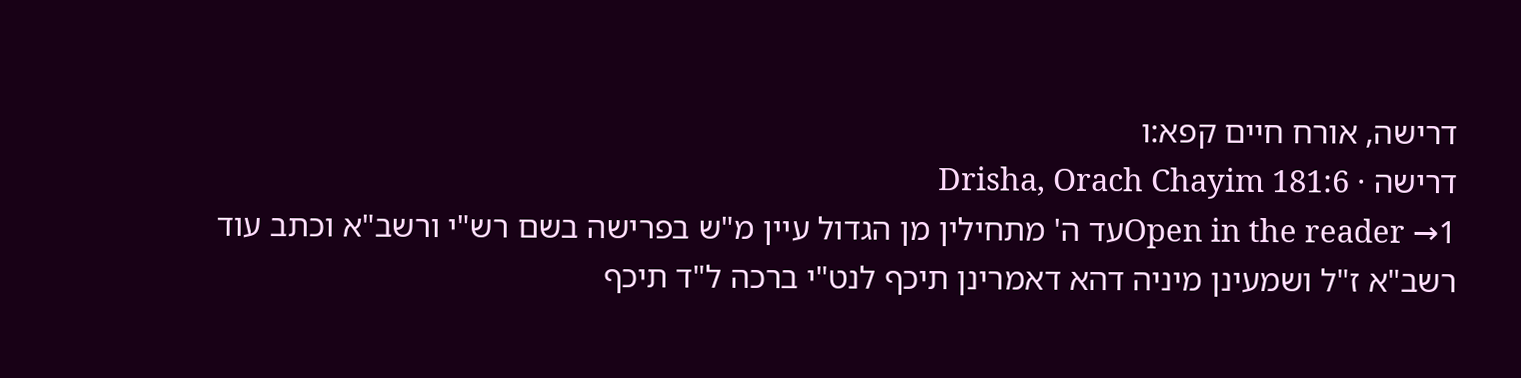דרישה, אורח חיים קפא:ו
דרישה · Drisha, Orach Chayim 181:6
Open in the reader →1עד ה' מתחילין מן הגדול עיין מ"ש בפרישה בשם רש"י ורשב"א וכתב עוד רשב"א ז"ל ושמעינן מיניה דהא דאמרינן תיכף לנט"י ברכה ל"ד תיכף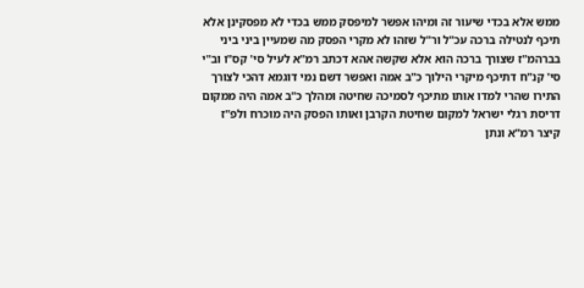ממש אלא בכדי שיעור זה ומיהו אפשר למיפסק ממש בכדי לא מפסקינן אלא תיכף לנטילה ברכה עכ"ל ור"ל שזהו לא מקרי הפסק מה שמעיין ביני ביני בברהמ"ז שצורך ברכה הוא אלא שקשה אהא דכתב רמ"א לעיל סי' קס"ו וב"י סי' קנ"ח דתיכף מיקרי הילוך כ"ב אמה ואפשר דשם נמי דוגמא דהכי לצורך התירו שהרי למדו אותו מתיכף לסמיכה שחיטה ומהלך כ"ב אמה היה ממקום דריסת רגלי ישראל למקום שחיטת הקרבן ואותו הפסק היה מוכרח ולפ"ז קיצר רמ"א ונתן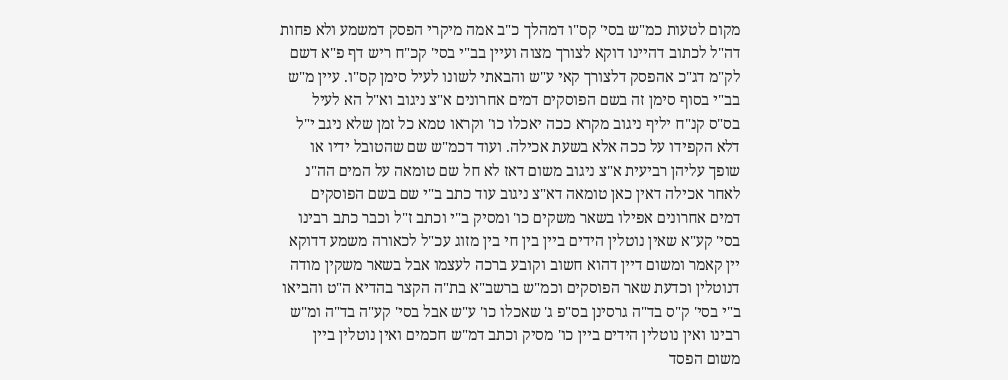מקום לטעות כמ"ש בסי' קס"ו דמהלך כ"ב אמה מיקרי הפסק דמשמע ולא פחות דה"ל לכתוב דהיינו דוקא לצורך מצוה ועיין בב"י בסי' קכ"ח ריש דף פ"א דשם לק"מ דג"כ אהפסק דלצורך קאי ע"ש והבאתי לשונו לעיל סימן קס"ו. עיין מ"ש בב"י בסוף סימן זה בשם הפוסקים דמים אחרונים א"צ ניגוב וא"ל הא לעיל בס"ס קנ"ח יליף ניגוב מקרא ככה יאכלו כו' וקראו טמא כל זמן שלא ניגב י"ל דלא הקפידו על ככה אלא בשעת אכילה. ועוד דכמ"ש שם שהטובל ידיו או שופך עליהן רביעית א"צ ניגוב משום דאז לא חל שם טומאה על המים הה"נ לאחר אכילה דאין כאן טומאה דא"צ ניגוב עוד כתב ב"י שם בשם הפוסקים דמים אחרונים אפילו בשאר משקים כו' ומסיק ב"י וכתב ז"ל וכבר כתב רבינו בסי' קע"א שאין נוטלין הידים ביין בין חי בין מזוג עכ"ל לכאורה משמע דדוקא יין קאמר ומשום דיין דהוא חשוב וקובע ברכה לעצמו אבל בשאר משקין מודה דנוטלין וכדעת שאר הפוסקים וכמ"ש ברשב"א בת"ה הקצר בהדיא ה"ט והביאו ב"י בסי' ק"ס בד"ה גרסינן בס"פ ג' שאכלו כו' ע"ש אבל בסי' קע"ה בד"ה ומ"ש רבינו ואין נוטלין הידים ביין כו' מסיק וכתב דמ"ש חכמים ואין נוטלין ביין משום הפסד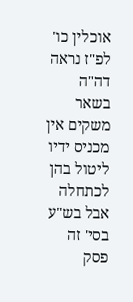אוכלין כו' לפ"ז נראה דה"ה בשאר משקים אין מכניס ידיו ליטול בהן לכתחלה אבל בש"ע בסי' זה פסק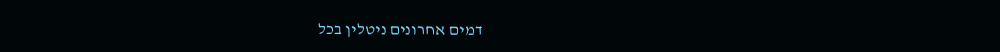דמים אחרונים ניטלין בכל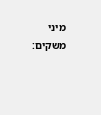מיני משקים: